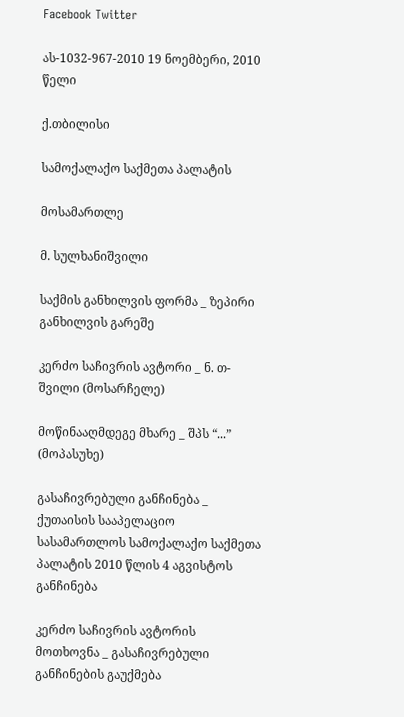Facebook Twitter

ას-1032-967-2010 19 ნოემბერი, 2010 წელი

ქ.თბილისი

სამოქალაქო საქმეთა პალატის

მოსამართლე

მ. სულხანიშვილი

საქმის განხილვის ფორმა _ ზეპირი განხილვის გარეშე

კერძო საჩივრის ავტორი _ ნ. თ-შვილი (მოსარჩელე)

მოწინააღმდეგე მხარე _ შპს “...” (მოპასუხე)

გასაჩივრებული განჩინება _ ქუთაისის სააპელაციო სასამართლოს სამოქალაქო საქმეთა პალატის 2010 წლის 4 აგვისტოს განჩინება

კერძო საჩივრის ავტორის მოთხოვნა _ გასაჩივრებული განჩინების გაუქმება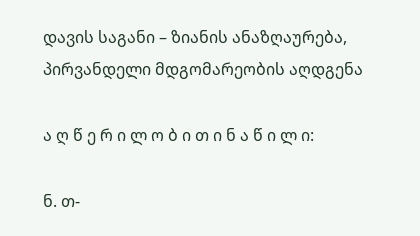დავის საგანი – ზიანის ანაზღაურება, პირვანდელი მდგომარეობის აღდგენა

ა ღ წ ე რ ი ლ ო ბ ი თ ი ნ ა წ ი ლ ი:

ნ. თ-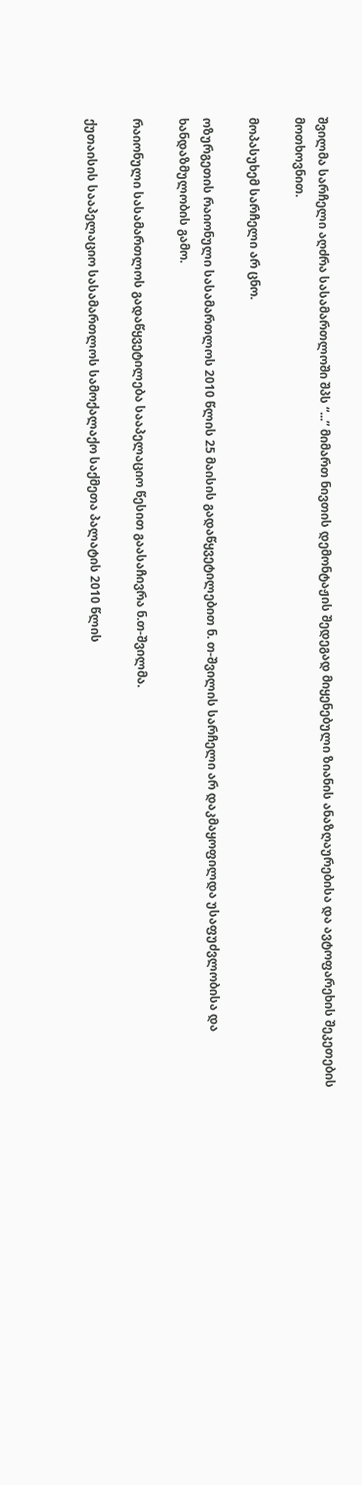შვილმა სარჩელი აღძრა სასამართლოში შპს “...” მიმართ ნივთის დემონტაჟის შედეგად მიყენებული ზიანის ანაზღაურებისა და ავტოფარეხის შეკეთების მოთხოვნით.

მოპასუხემ სარჩელი არ ცნო.

ოზურგეთის რაიონული სასამართლოს 2010 წლის 25 მაისის გადაწყვეტილებით ნ. თ-შვილის სარჩელი არ დაკმაყოფილდა უსაფუძვლობისა და ხანდაზმულობის გამო.

რაიონული სასამართლოს გადაწყვეტილება სააპელაციო წესით გაასაჩივრა ნ.თ-შვილმა.

ქუთაისის სააპელაციო სასამართლოს სამოქალაქო საქმეთა პალატის 2010 წლის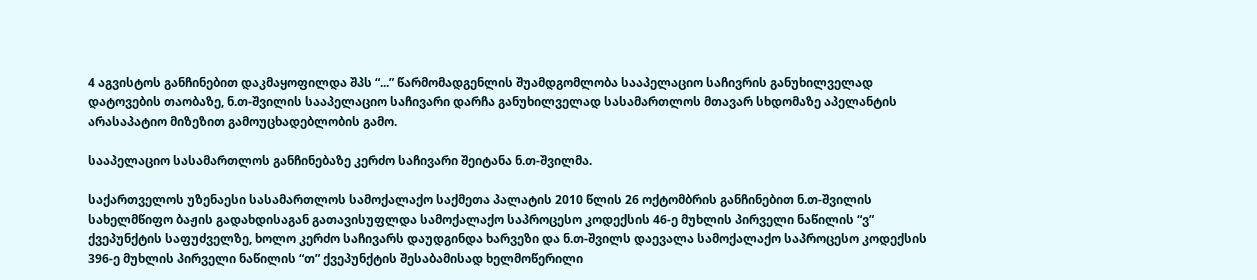4 აგვისტოს განჩინებით დაკმაყოფილდა შპს “...” წარმომადგენლის შუამდგომლობა სააპელაციო საჩივრის განუხილველად დატოვების თაობაზე, ნ.თ-შვილის სააპელაციო საჩივარი დარჩა განუხილველად სასამართლოს მთავარ სხდომაზე აპელანტის არასაპატიო მიზეზით გამოუცხადებლობის გამო.

სააპელაციო სასამართლოს განჩინებაზე კერძო საჩივარი შეიტანა ნ.თ-შვილმა.

საქართველოს უზენაესი სასამართლოს სამოქალაქო საქმეთა პალატის 2010 წლის 26 ოქტომბრის განჩინებით ნ.თ-შვილის სახელმწიფო ბაჟის გადახდისაგან გათავისუფლდა სამოქალაქო საპროცესო კოდექსის 46-ე მუხლის პირველი ნაწილის “ვ” ქვეპუნქტის საფუძველზე, ხოლო კერძო საჩივარს დაუდგინდა ხარვეზი და ნ.თ-შვილს დაევალა სამოქალაქო საპროცესო კოდექსის 396-ე მუხლის პირველი ნაწილის “თ” ქვეპუნქტის შესაბამისად ხელმოწერილი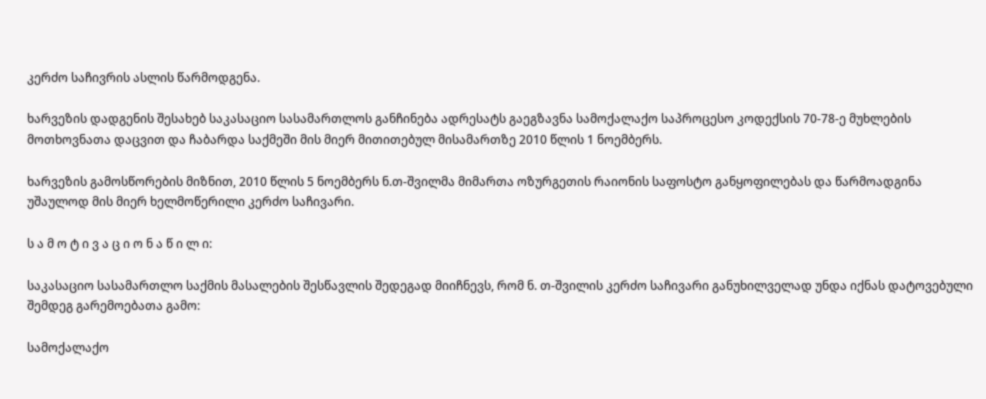კერძო საჩივრის ასლის წარმოდგენა.

ხარვეზის დადგენის შესახებ საკასაციო სასამართლოს განჩინება ადრესატს გაეგზავნა სამოქალაქო საპროცესო კოდექსის 70-78-ე მუხლების მოთხოვნათა დაცვით და ჩაბარდა საქმეში მის მიერ მითითებულ მისამართზე 2010 წლის 1 ნოემბერს.

ხარვეზის გამოსწორების მიზნით, 2010 წლის 5 ნოემბერს ნ.თ-შვილმა მიმართა ოზურგეთის რაიონის საფოსტო განყოფილებას და წარმოადგინა უშაულოდ მის მიერ ხელმოწერილი კერძო საჩივარი.

ს ა მ ო ტ ი ვ ა ც ი ო ნ ა წ ი ლ ი:

საკასაციო სასამართლო საქმის მასალების შესწავლის შედეგად მიიჩნევს, რომ ნ. თ-შვილის კერძო საჩივარი განუხილველად უნდა იქნას დატოვებული შემდეგ გარემოებათა გამო:

სამოქალაქო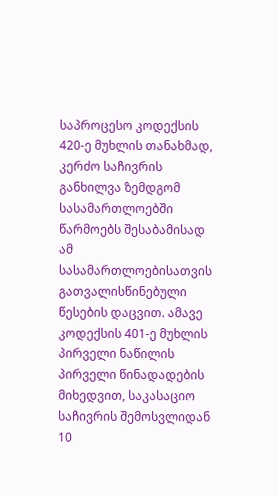საპროცესო კოდექსის 420-ე მუხლის თანახმად, კერძო საჩივრის განხილვა ზემდგომ სასამართლოებში წარმოებს შესაბამისად ამ სასამართლოებისათვის გათვალისწინებული წესების დაცვით. ამავე კოდექსის 401-ე მუხლის პირველი ნაწილის პირველი წინადადების მიხედვით, საკასაციო საჩივრის შემოსვლიდან 10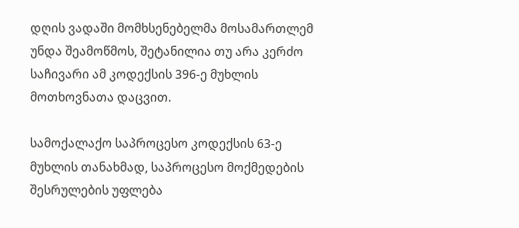დღის ვადაში მომხსენებელმა მოსამართლემ უნდა შეამოწმოს, შეტანილია თუ არა კერძო საჩივარი ამ კოდექსის 396-ე მუხლის მოთხოვნათა დაცვით.

სამოქალაქო საპროცესო კოდექსის 63-ე მუხლის თანახმად, საპროცესო მოქმედების შესრულების უფლება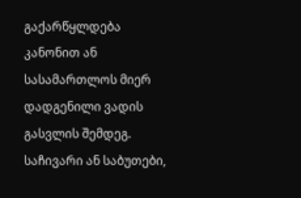გაქარწყლდება კანონით ან სასამართლოს მიერ დადგენილი ვადის გასვლის შემდეგ. საჩივარი ან საბუთები,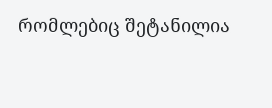რომლებიც შეტანილია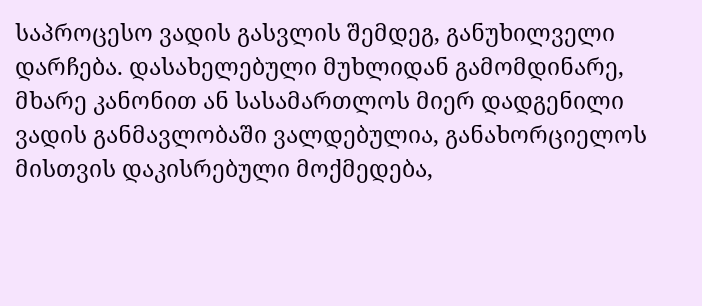საპროცესო ვადის გასვლის შემდეგ, განუხილველი დარჩება. დასახელებული მუხლიდან გამომდინარე, მხარე კანონით ან სასამართლოს მიერ დადგენილი ვადის განმავლობაში ვალდებულია, განახორციელოს მისთვის დაკისრებული მოქმედება,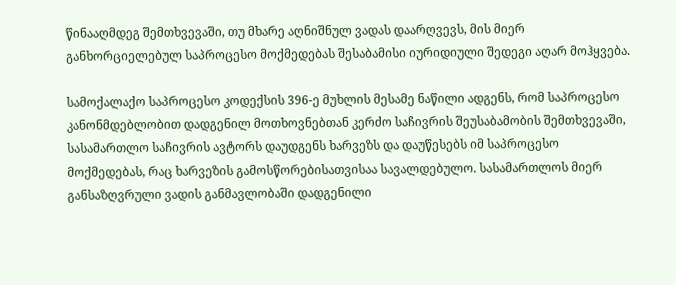წინააღმდეგ შემთხვევაში, თუ მხარე აღნიშნულ ვადას დაარღვევს, მის მიერ განხორციელებულ საპროცესო მოქმედებას შესაბამისი იურიდიული შედეგი აღარ მოჰყვება.

სამოქალაქო საპროცესო კოდექსის 396-ე მუხლის მესამე ნაწილი ადგენს, რომ საპროცესო კანონმდებლობით დადგენილ მოთხოვნებთან კერძო საჩივრის შეუსაბამობის შემთხვევაში, სასამართლო საჩივრის ავტორს დაუდგენს ხარვეზს და დაუწესებს იმ საპროცესო მოქმედებას, რაც ხარვეზის გამოსწორებისათვისაა სავალდებულო. სასამართლოს მიერ განსაზღვრული ვადის განმავლობაში დადგენილი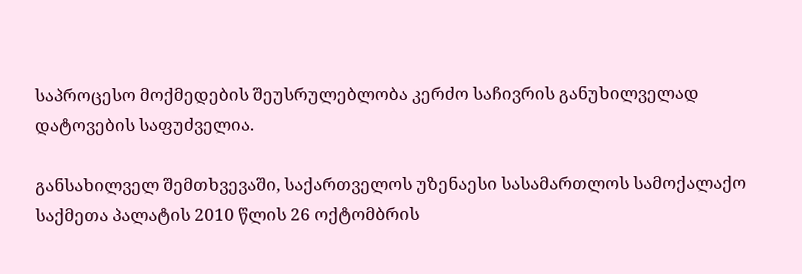საპროცესო მოქმედების შეუსრულებლობა კერძო საჩივრის განუხილველად დატოვების საფუძველია.

განსახილველ შემთხვევაში, საქართველოს უზენაესი სასამართლოს სამოქალაქო საქმეთა პალატის 2010 წლის 26 ოქტომბრის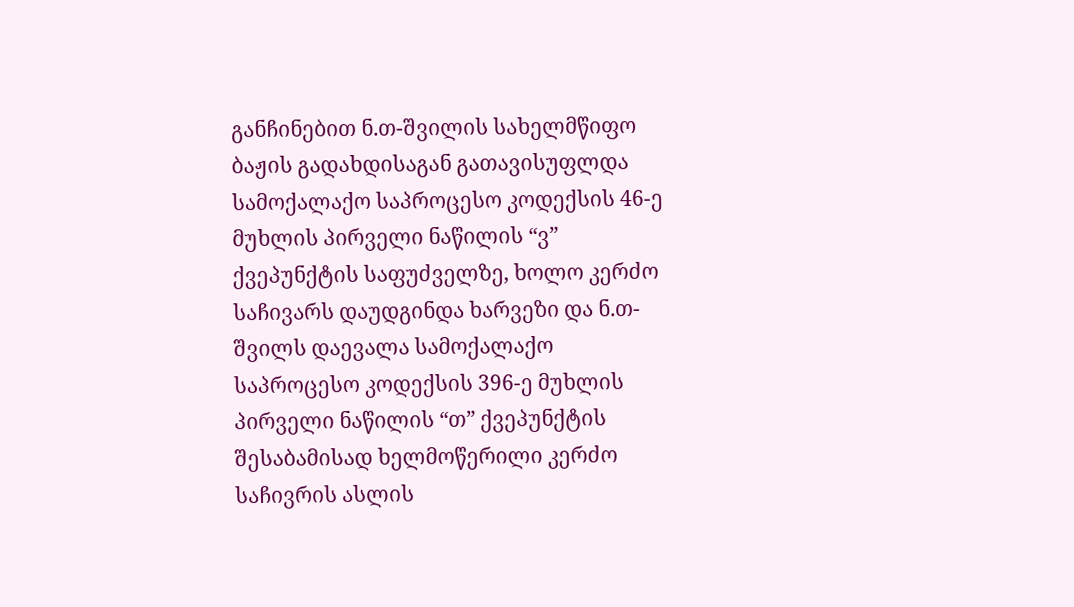განჩინებით ნ.თ-შვილის სახელმწიფო ბაჟის გადახდისაგან გათავისუფლდა სამოქალაქო საპროცესო კოდექსის 46-ე მუხლის პირველი ნაწილის “ვ” ქვეპუნქტის საფუძველზე, ხოლო კერძო საჩივარს დაუდგინდა ხარვეზი და ნ.თ-შვილს დაევალა სამოქალაქო საპროცესო კოდექსის 396-ე მუხლის პირველი ნაწილის “თ” ქვეპუნქტის შესაბამისად ხელმოწერილი კერძო საჩივრის ასლის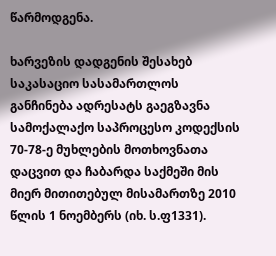წარმოდგენა.

ხარვეზის დადგენის შესახებ საკასაციო სასამართლოს განჩინება ადრესატს გაეგზავნა სამოქალაქო საპროცესო კოდექსის 70-78-ე მუხლების მოთხოვნათა დაცვით და ჩაბარდა საქმეში მის მიერ მითითებულ მისამართზე 2010 წლის 1 ნოემბერს (იხ. ს.ფ1331).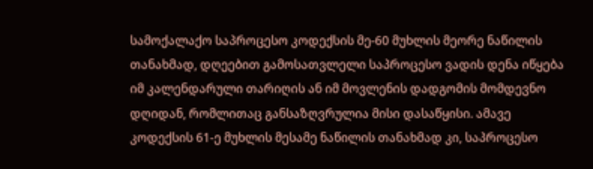სამოქალაქო საპროცესო კოდექსის მე-60 მუხლის მეორე ნაწილის თანახმად, დღეებით გამოსათვლელი საპროცესო ვადის დენა იწყება იმ კალენდარული თარიღის ან იმ მოვლენის დადგომის მომდევნო დღიდან, რომლითაც განსაზღვრულია მისი დასაწყისი. ამავე კოდექსის 61-ე მუხლის მესამე ნაწილის თანახმად კი, საპროცესო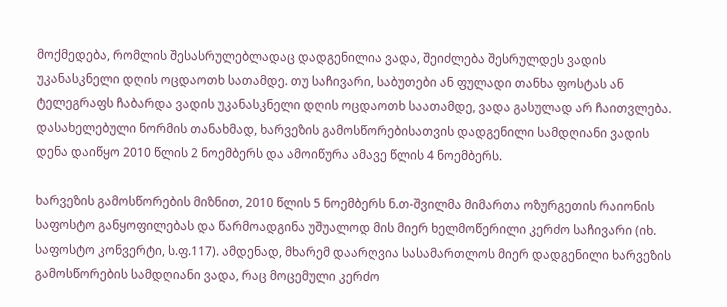მოქმედება, რომლის შესასრულებლადაც დადგენილია ვადა, შეიძლება შესრულდეს ვადის უკანასკნელი დღის ოცდაოთხ სათამდე. თუ საჩივარი, საბუთები ან ფულადი თანხა ფოსტას ან ტელეგრაფს ჩაბარდა ვადის უკანასკნელი დღის ოცდაოთხ საათამდე, ვადა გასულად არ ჩაითვლება. დასახელებული ნორმის თანახმად, ხარვეზის გამოსწორებისათვის დადგენილი სამდღიანი ვადის დენა დაიწყო 2010 წლის 2 ნოემბერს და ამოიწურა ამავე წლის 4 ნოემბერს.

ხარვეზის გამოსწორების მიზნით, 2010 წლის 5 ნოემბერს ნ.თ-შვილმა მიმართა ოზურგეთის რაიონის საფოსტო განყოფილებას და წარმოადგინა უშუალოდ მის მიერ ხელმოწერილი კერძო საჩივარი (იხ. საფოსტო კონვერტი, ს.ფ.117). ამდენად, მხარემ დაარღვია სასამართლოს მიერ დადგენილი ხარვეზის გამოსწორების სამდღიანი ვადა, რაც მოცემული კერძო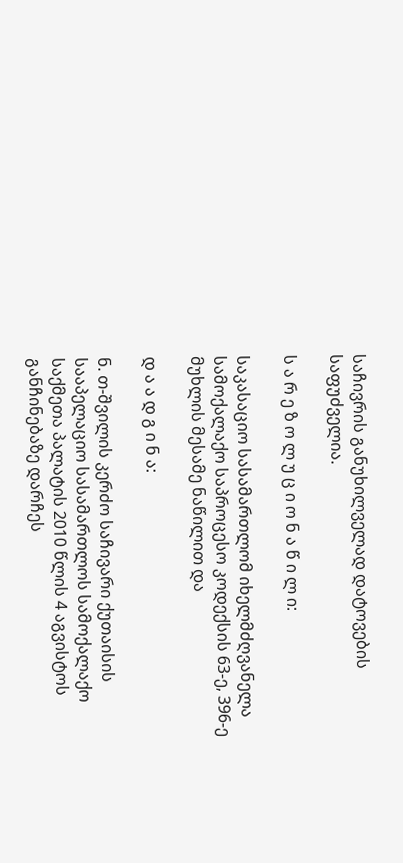საჩივრის განუხილველად დატოვების საფუძველია.

ს ა რ ე ზ ო ლ უ ც ი ო ნ ა წ ი ლ ი:

საკასაციო სასამართლომ იხელმძღვანელა სამოქალაქო საპროცესო კოდექსის 63-ე, 396-ე მუხლის მესამე ნაწილით და

დ ა ა დ გ ი ნ ა:

ნ. თ-შვილის კერძო საჩივარი ქუთაისის სააპელაციო სასამართლოს სამოქალაქო საქმეთა პალატის 2010 წლის 4 აგვისტოს განჩინებაზე დარჩეს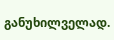განუხილველად.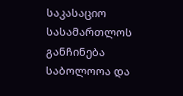საკასაციო სასამართლოს განჩინება საბოლოოა და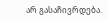არ გასაჩივრდება.